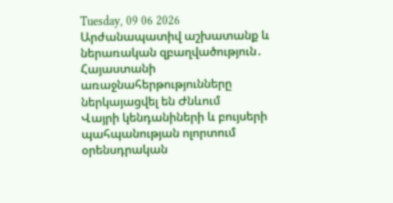Tuesday, 09 06 2026
Արժանապատիվ աշխատանք և ներառական զբաղվածություն․ Հայաստանի առաջնահերթությունները ներկայացվել են Ժնևում
Վայրի կենդանիների և բույսերի պահպանության ոլորտում օրենսդրական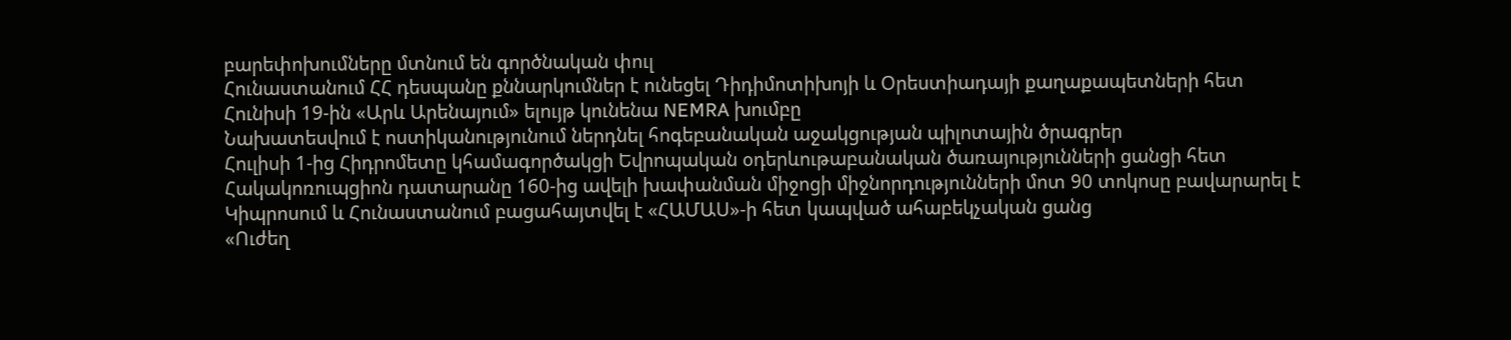բարեփոխումները մտնում են գործնական փուլ
Հունաստանում ՀՀ դեսպանը քննարկումներ է ունեցել Դիդիմոտիխոյի և Օրեստիադայի քաղաքապետների հետ
Հունիսի 19-ին «Արև Արենայում» ելույթ կունենա NEMRA խումբը
Նախատեսվում է ոստիկանությունում ներդնել հոգեբանական աջակցության պիլոտային ծրագրեր
Հուլիսի 1-ից Հիդրոմետը կհամագործակցի Եվրոպական օդերևութաբանական ծառայությունների ցանցի հետ
Հակակոռուպցիոն դատարանը 160-ից ավելի խափանման միջոցի միջնորդությունների մոտ 90 տոկոսը բավարարել է
Կիպրոսում և Հունաստանում բացահայտվել է «ՀԱՄԱՍ»-ի հետ կապված ահաբեկչական ցանց
«Ուժեղ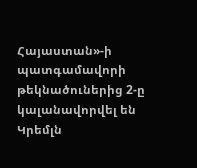Հայաստան»-ի պատգամավորի թեկնածուներից 2-ը կալանավորվել են
Կրեմլն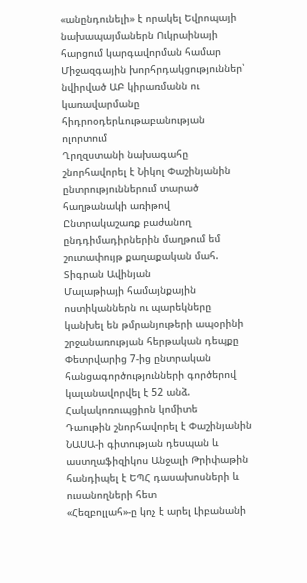«անընդունելի» է որակել Եվրոպայի նախապայմաներն Ուկրաինայի հարցում կարգավորման համար
Միջազգային խորհրդակցություններ՝ նվիրված ԱԲ կիրառմանն ու կառավարմանը հիդրոօդերևութաբանության ոլորտում
Ղրղզստանի նախագահը շնորհավորել է Նիկոլ Փաշինյանին ընտրություններում տարած հաղթանակի առիթով
Ընտրակաշառք բաժանող ընդդիմադիրներին մաղթում եմ շուտափույթ քաղաքական մահ. Տիգրան Ավինյան
Մալաթիայի համայնքային ոստիկաններն ու պարեկները կանխել են թմրանյութերի ապօրինի շրջանառության հերթական դեպքը
Փետրվարից 7-ից ընտրական հանցագործությունների գործերով կալանավորվել է 52 անձ. Հակակոռուպցիոն կոմիտե
Դաութին շնորհավորել է Փաշինյանին
ՆԱՍԱ-ի գիտության դեսպան և աստղաֆիզիկոս Անջալի Թրիփաթին հանդիպել է ԵՊՀ դասախոսների և ուսանողների հետ
«Հեզբոլլահ»-ը կոչ է արել Լիբանանի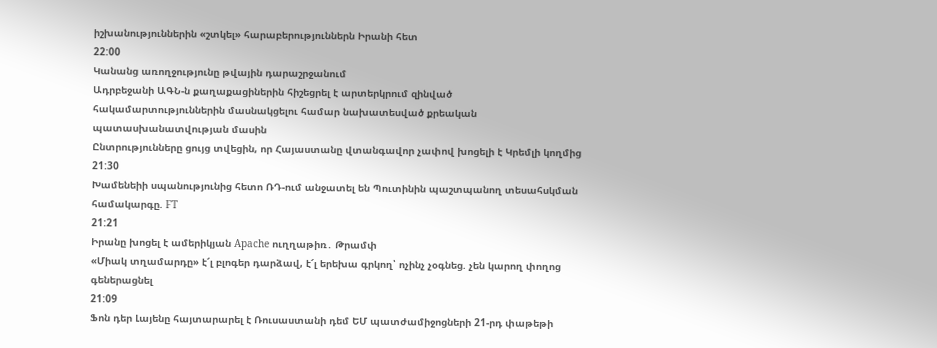իշխանություններին «շտկել» հարաբերություններն Իրանի հետ
22:00
Կանանց առողջությունը թվային դարաշրջանում
Ադրբեջանի ԱԳՆ-ն քաղաքացիներին հիշեցրել է արտերկրում զինված հակամարտություններին մասնակցելու համար նախատեսված քրեական պատասխանատվության մասին
Ընտրությունները ցույց տվեցին, որ Հայաստանը վտանգավոր չափով խոցելի է Կրեմլի կողմից
21:30
Խամենեիի սպանությունից հետո ՌԴ-ում անջատել են Պուտինին պաշտպանող տեսահսկման համակարգը. FT
21:21
Իրանը խոցել է ամերիկյան Apache ուղղաթիռ․ Թրամփ
«Միակ տղամարդը» է՜լ բլոգեր դարձավ, է՜լ երեխա գրկող՝ ոչինչ չօգնեց. չեն կարող փողոց գեներացնել
21:09
Ֆոն դեր Լայենը հայտարարել է Ռուսաստանի դեմ ԵՄ պատժամիջոցների 21-րդ փաթեթի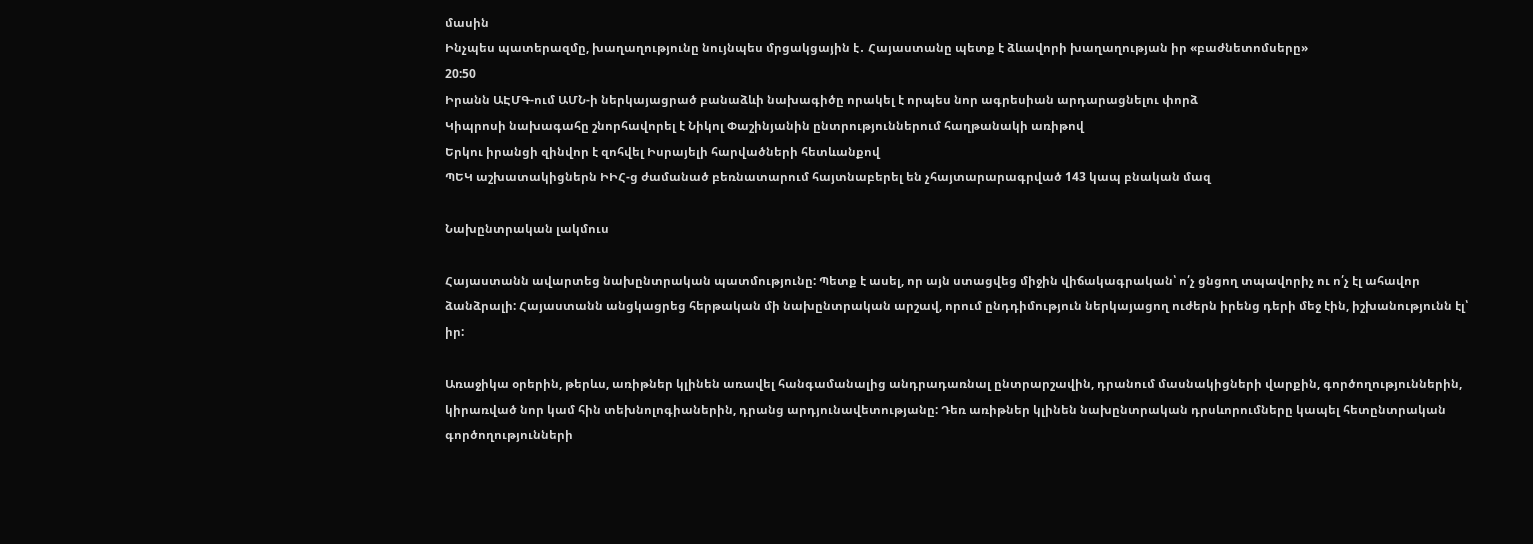մասին
Ինչպես պատերազմը, խաղաղությունը նույնպես մրցակցային է․ Հայաստանը պետք է ձևավորի խաղաղության իր «բաժնետոմսերը»
20:50
Իրանն ԱԷՄԳ-ում ԱՄՆ-ի ներկայացրած բանաձևի նախագիծը որակել է որպես նոր ագրեսիան արդարացնելու փորձ
Կիպրոսի նախագահը շնորհավորել է Նիկոլ Փաշինյանին ընտրություններում հաղթանակի առիթով
Երկու իրանցի զինվոր է զոհվել Իսրայելի հարվածների հետևանքով
ՊԵԿ աշխատակիցներն ԻԻՀ-ց ժամանած բեռնատարում հայտնաբերել են չհայտարարագրված 143 կապ բնական մազ

Նախընտրական լակմուս

Հայաստանն ավարտեց նախընտրական պատմությունը: Պետք է ասել, որ այն ստացվեց միջին վիճակագրական՝ ո՛չ ցնցող տպավորիչ ու ո՛չ էլ ահավոր ձանձրալի: Հայաստանն անցկացրեց հերթական մի նախընտրական արշավ, որում ընդդիմություն ներկայացող ուժերն իրենց դերի մեջ էին, իշխանությունն էլ՝ իր:

Առաջիկա օրերին, թերևս, առիթներ կլինեն առավել հանգամանալից անդրադառնալ ընտրարշավին, դրանում մասնակիցների վարքին, գործողություններին, կիրառված նոր կամ հին տեխնոլոգիաներին, դրանց արդյունավետությանը: Դեռ առիթներ կլինեն նախընտրական դրսևորումները կապել հետընտրական գործողությունների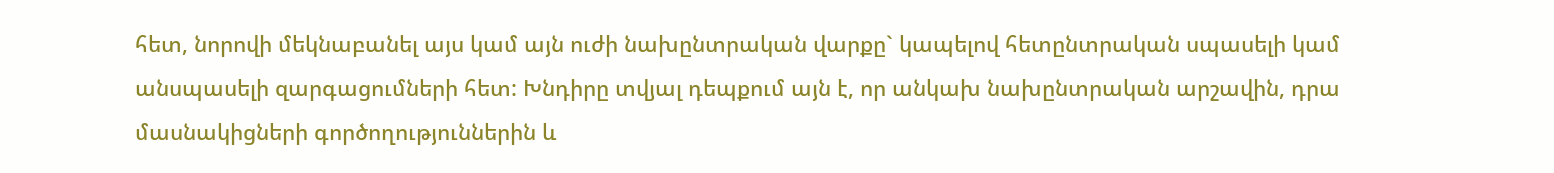հետ, նորովի մեկնաբանել այս կամ այն ուժի նախընտրական վարքը` կապելով հետընտրական սպասելի կամ անսպասելի զարգացումների հետ: Խնդիրը տվյալ դեպքում այն է, որ անկախ նախընտրական արշավին, դրա մասնակիցների գործողություններին և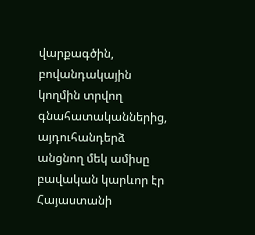վարքագծին, բովանդակային կողմին տրվող գնահատականներից, այդուհանդերձ անցնող մեկ ամիսը բավական կարևոր էր Հայաստանի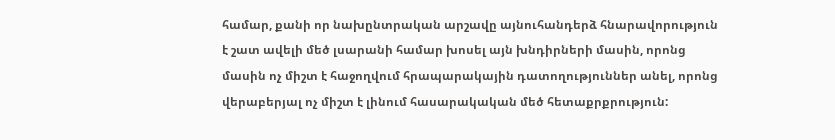համար, քանի որ նախընտրական արշավը այնուհանդերձ հնարավորություն է շատ ավելի մեծ լսարանի համար խոսել այն խնդիրների մասին, որոնց մասին ոչ միշտ է հաջողվում հրապարակային դատողություններ անել, որոնց վերաբերյալ ոչ միշտ է լինում հասարակական մեծ հետաքրքրություն: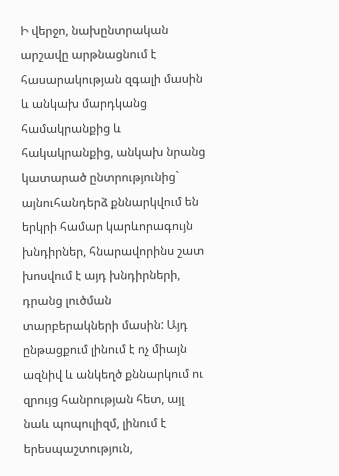Ի վերջո, նախընտրական արշավը արթնացնում է հասարակության զգալի մասին և անկախ մարդկանց համակրանքից և հակակրանքից, անկախ նրանց կատարած ընտրությունից` այնուհանդերձ քննարկվում են երկրի համար կարևորագույն խնդիրներ, հնարավորինս շատ խոսվում է այդ խնդիրների, դրանց լուծման տարբերակների մասին: Այդ ընթացքում լինում է ոչ միայն ազնիվ և անկեղծ քննարկում ու զրույց հանրության հետ, այլ նաև պոպուլիզմ, լինում է երեսպաշտություն,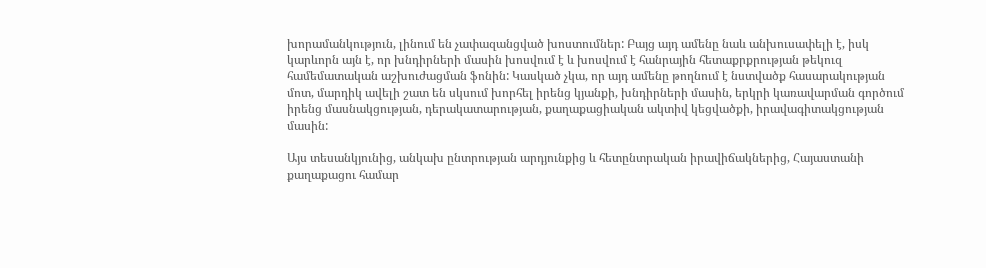խորամանկություն, լինում են չափազանցված խոստումներ: Բայց այդ ամենը նաև անխուսափելի է, իսկ կարևորն այն է, որ խնդիրների մասին խոսվում է և խոսվում է հանրային հետաքրքրության թեկուզ համեմատական աշխուժացման ֆոնին: Կասկած չկա, որ այդ ամենը թողնում է նստվածք հասարակության մոտ, մարդիկ ավելի շատ են սկսում խորհել իրենց կյանքի, խնդիրների մասին, երկրի կառավարման գործում իրենց մասնակցության, դերակատարության, քաղաքացիական ակտիվ կեցվածքի, իրավագիտակցության մասին:

Այս տեսանկյունից, անկախ ընտրության արդյունքից և հետընտրական իրավիճակներից, Հայաստանի քաղաքացու համար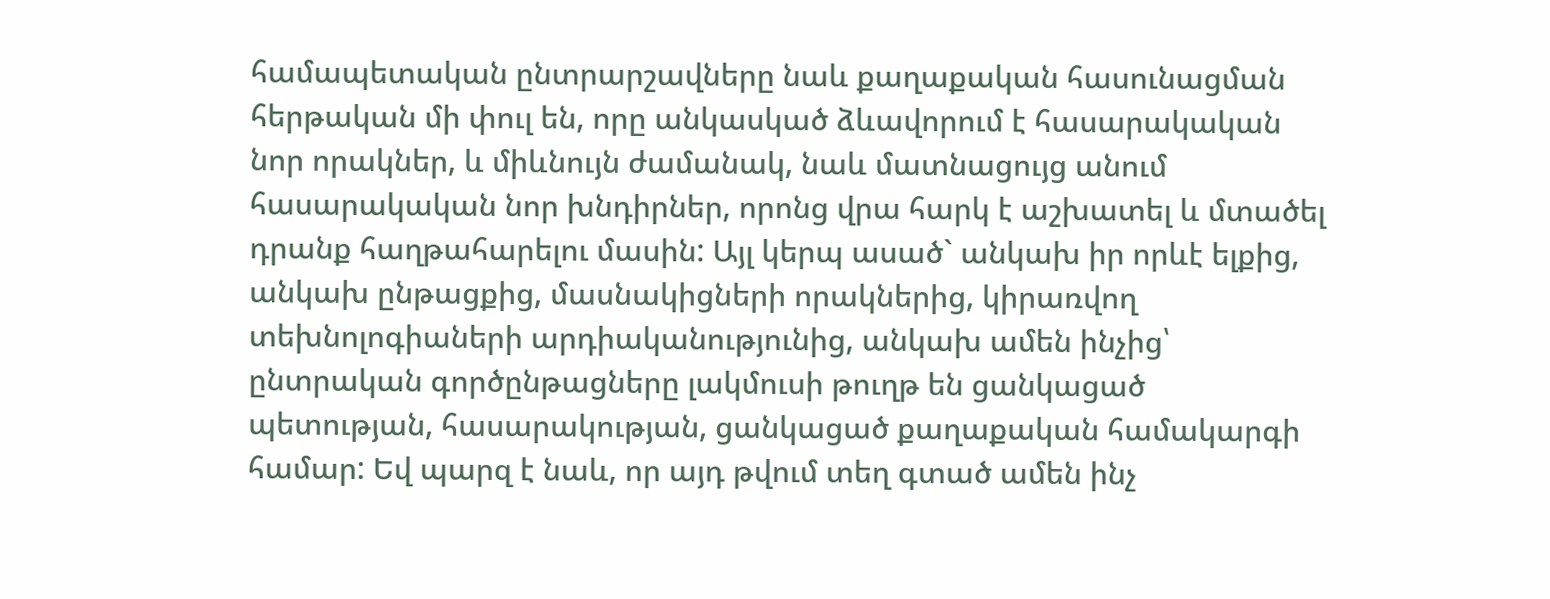համապետական ընտրարշավները նաև քաղաքական հասունացման հերթական մի փուլ են, որը անկասկած ձևավորում է հասարակական նոր որակներ, և միևնույն ժամանակ, նաև մատնացույց անում հասարակական նոր խնդիրներ, որոնց վրա հարկ է աշխատել և մտածել դրանք հաղթահարելու մասին: Այլ կերպ ասած` անկախ իր որևէ ելքից, անկախ ընթացքից, մասնակիցների որակներից, կիրառվող տեխնոլոգիաների արդիականությունից, անկախ ամեն ինչից՝ ընտրական գործընթացները լակմուսի թուղթ են ցանկացած պետության, հասարակության, ցանկացած քաղաքական համակարգի համար: Եվ պարզ է նաև, որ այդ թվում տեղ գտած ամեն ինչ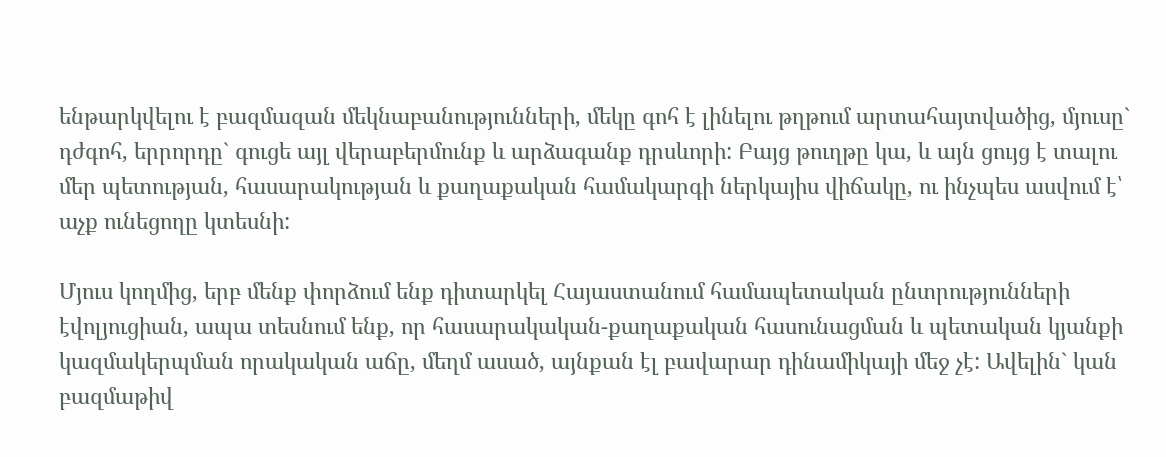ենթարկվելու է բազմազան մեկնաբանությունների, մեկը գոհ է լինելու թղթում արտահայտվածից, մյուսը` դժգոհ, երրորդը` գուցե այլ վերաբերմունք և արձագանք դրսևորի: Բայց թուղթը կա, և այն ցույց է տալու մեր պետության, հասարակության և քաղաքական համակարգի ներկայիս վիճակը, ու ինչպես ասվում է՝ աչք ունեցողը կտեսնի:

Մյուս կողմից, երբ մենք փորձում ենք դիտարկել Հայաստանում համապետական ընտրությունների էվոլյուցիան, ապա տեսնում ենք, որ հասարակական-քաղաքական հասունացման և պետական կյանքի կազմակերպման որակական աճը, մեղմ ասած, այնքան էլ բավարար դինամիկայի մեջ չէ: Ավելին` կան բազմաթիվ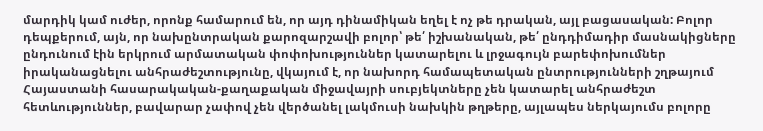մարդիկ կամ ուժեր, որոնք համարում են, որ այդ դինամիկան եղել է ոչ թե դրական, այլ բացասական: Բոլոր դեպքերում, այն, որ նախընտրական քարոզարշավի բոլոր՝ թե՛ իշխանական, թե՛ ընդդիմադիր մասնակիցները ընդունում էին երկրում արմատական փոփոխություններ կատարելու և լրջագույն բարեփոխումներ իրականացնելու անհրաժեշտությունը, վկայում է, որ նախորդ համապետական ընտրությունների շղթայում Հայաստանի հասարակական-քաղաքական միջավայրի սուբյեկտները չեն կատարել անհրաժեշտ հետևություններ, բավարար չափով չեն վերծանել լակմուսի նախկին թղթերը, այլապես ներկայումս բոլորը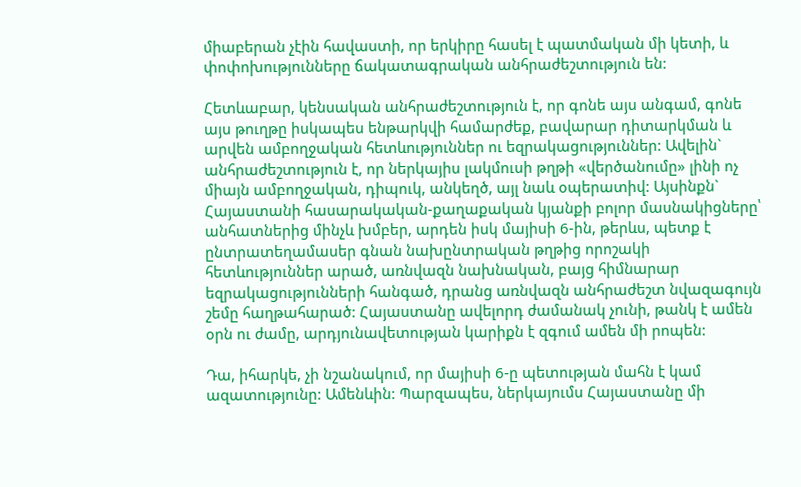միաբերան չէին հավաստի, որ երկիրը հասել է պատմական մի կետի, և փոփոխությունները ճակատագրական անհրաժեշտություն են:

Հետևաբար, կենսական անհրաժեշտություն է, որ գոնե այս անգամ, գոնե այս թուղթը իսկապես ենթարկվի համարժեք, բավարար դիտարկման և արվեն ամբողջական հետևություններ ու եզրակացություններ: Ավելին` անհրաժեշտություն է, որ ներկայիս լակմուսի թղթի «վերծանումը» լինի ոչ միայն ամբողջական, դիպուկ, անկեղծ, այլ նաև օպերատիվ: Այսինքն` Հայաստանի հասարակական-քաղաքական կյանքի բոլոր մասնակիցները՝ անհատներից մինչև խմբեր, արդեն իսկ մայիսի 6-ին, թերևս, պետք է ընտրատեղամասեր գնան նախընտրական թղթից որոշակի հետևություններ արած, առնվազն նախնական, բայց հիմնարար եզրակացությունների հանգած, դրանց առնվազն անհրաժեշտ նվազագույն շեմը հաղթահարած: Հայաստանը ավելորդ ժամանակ չունի, թանկ է ամեն օրն ու ժամը, արդյունավետության կարիքն է զգում ամեն մի րոպեն:

Դա, իհարկե, չի նշանակում, որ մայիսի 6-ը պետության մահն է կամ ազատությունը: Ամենևին: Պարզապես, ներկայումս Հայաստանը մի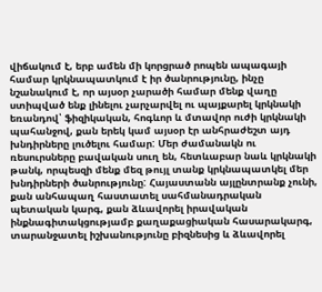վիճակում է, երբ ամեն մի կորցրած րոպեն ապագայի համար կրկնապատկում է իր ծանրությունը, ինչը նշանակում է, որ այսօր չարածի համար մենք վաղը ստիպված ենք լինելու չարչարվել ու պայքարել կրկնակի եռանդով՝ ֆիզիկական, հոգևոր և մտավոր ուժի կրկնակի պահանջով, քան երեկ կամ այսօր էր անհրաժեշտ այդ խնդիրները լուծելու համար: Մեր ժամանակն ու ռեսուրսները բավական սուղ են, հետևաբար նաև կրկնակի թանկ, որպեսզի մենք մեզ թույլ տանք կրկնապատկել մեր խնդիրների ծանրությունը: Հայաստանն այլընտրանք չունի, քան անհապաղ հաստատել սահմանադրական պետական կարգ, քան ձևավորել իրավական ինքնագիտակցությամբ քաղաքացիական հասարակարգ, տարանջատել իշխանությունը բիզնեսից և ձևավորել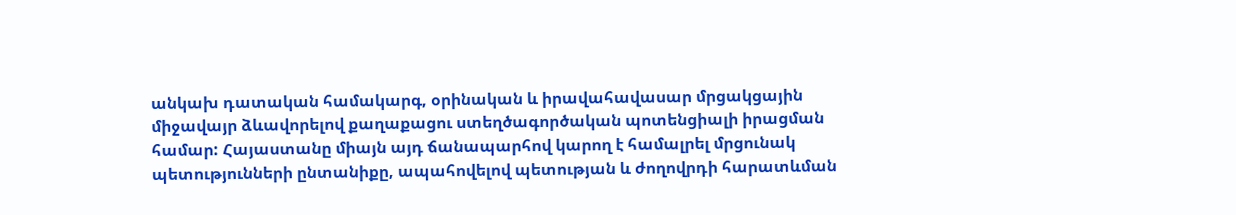անկախ դատական համակարգ, օրինական և իրավահավասար մրցակցային միջավայր ձևավորելով քաղաքացու ստեղծագործական պոտենցիալի իրացման համար: Հայաստանը միայն այդ ճանապարհով կարող է համալրել մրցունակ պետությունների ընտանիքը, ապահովելով պետության և ժողովրդի հարատևման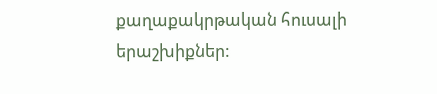քաղաքակրթական հուսալի երաշխիքներ: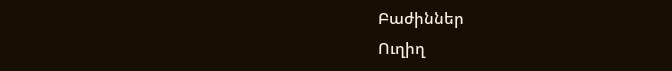Բաժիններ
Ուղիղ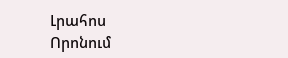Լրահոս
Որոնում